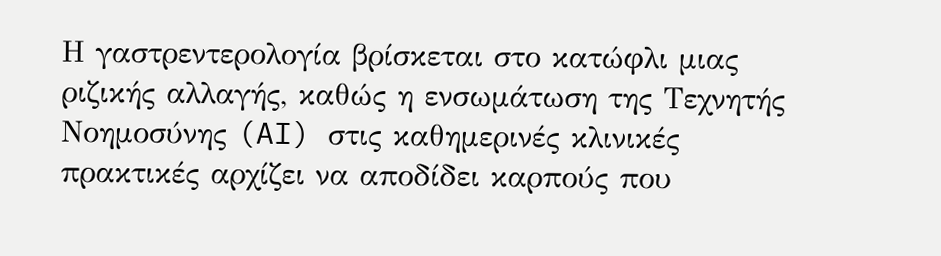Η γαστρεντερολογία βρίσκεται στο κατώφλι μιας ριζικής αλλαγής, καθώς η ενσωμάτωση της Τεχνητής Νοημοσύνης (AI) στις καθημερινές κλινικές πρακτικές αρχίζει να αποδίδει καρπούς που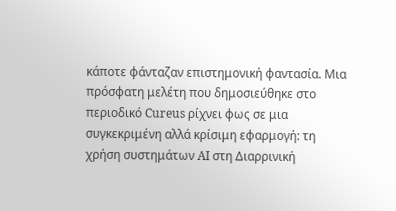κάποτε φάνταζαν επιστημονική φαντασία. Μια πρόσφατη μελέτη που δημοσιεύθηκε στο περιοδικό Cureus ρίχνει φως σε μια συγκεκριμένη αλλά κρίσιμη εφαρμογή: τη χρήση συστημάτων AI στη Διαρρινική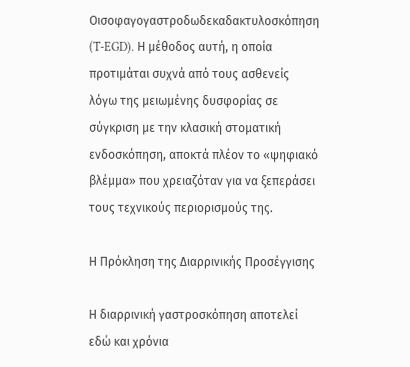Οισοφαγογαστροδωδεκαδακτυλοσκόπηση (T-EGD). Η μέθοδος αυτή, η οποία προτιμάται συχνά από τους ασθενείς λόγω της μειωμένης δυσφορίας σε σύγκριση με την κλασική στοματική ενδοσκόπηση, αποκτά πλέον το «ψηφιακό βλέμμα» που χρειαζόταν για να ξεπεράσει τους τεχνικούς περιορισμούς της.

Η Πρόκληση της Διαρρινικής Προσέγγισης

Η διαρρινική γαστροσκόπηση αποτελεί εδώ και χρόνια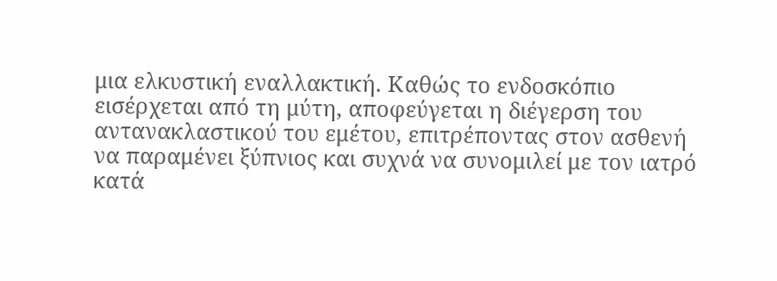μια ελκυστική εναλλακτική. Καθώς το ενδοσκόπιο εισέρχεται από τη μύτη, αποφεύγεται η διέγερση του αντανακλαστικού του εμέτου, επιτρέποντας στον ασθενή να παραμένει ξύπνιος και συχνά να συνομιλεί με τον ιατρό κατά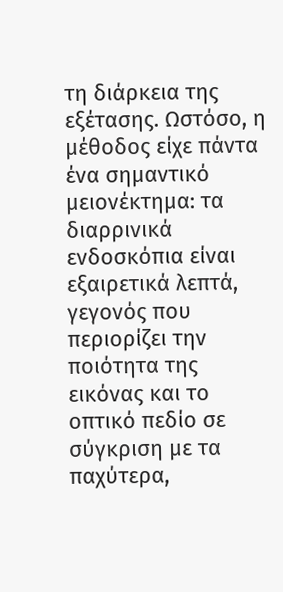τη διάρκεια της εξέτασης. Ωστόσο, η μέθοδος είχε πάντα ένα σημαντικό μειονέκτημα: τα διαρρινικά ενδοσκόπια είναι εξαιρετικά λεπτά, γεγονός που περιορίζει την ποιότητα της εικόνας και το οπτικό πεδίο σε σύγκριση με τα παχύτερα,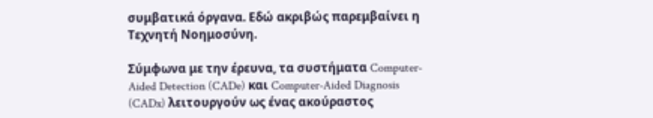συμβατικά όργανα. Εδώ ακριβώς παρεμβαίνει η Τεχνητή Νοημοσύνη.

Σύμφωνα με την έρευνα, τα συστήματα Computer-Aided Detection (CADe) και Computer-Aided Diagnosis (CADx) λειτουργούν ως ένας ακούραστος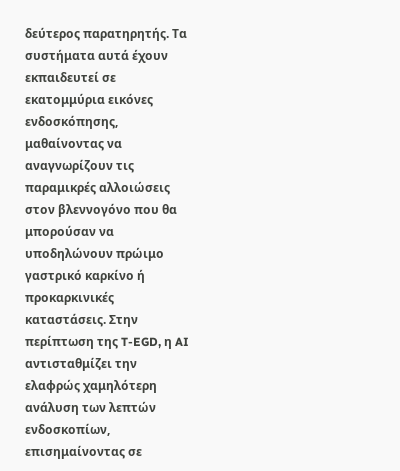δεύτερος παρατηρητής. Τα συστήματα αυτά έχουν εκπαιδευτεί σε εκατομμύρια εικόνες ενδοσκόπησης, μαθαίνοντας να αναγνωρίζουν τις παραμικρές αλλοιώσεις στον βλεννογόνο που θα μπορούσαν να υποδηλώνουν πρώιμο γαστρικό καρκίνο ή προκαρκινικές καταστάσεις. Στην περίπτωση της T-EGD, η AI αντισταθμίζει την ελαφρώς χαμηλότερη ανάλυση των λεπτών ενδοσκοπίων, επισημαίνοντας σε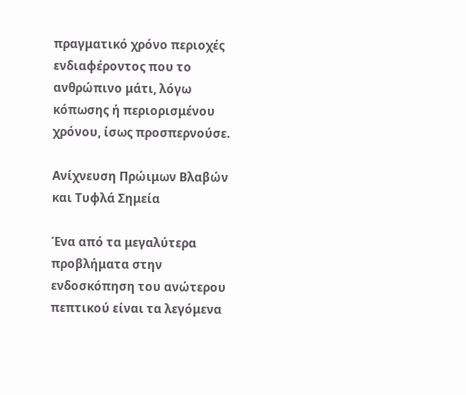πραγματικό χρόνο περιοχές ενδιαφέροντος που το ανθρώπινο μάτι, λόγω κόπωσης ή περιορισμένου χρόνου, ίσως προσπερνούσε.

Ανίχνευση Πρώιμων Βλαβών και Τυφλά Σημεία

Ένα από τα μεγαλύτερα προβλήματα στην ενδοσκόπηση του ανώτερου πεπτικού είναι τα λεγόμενα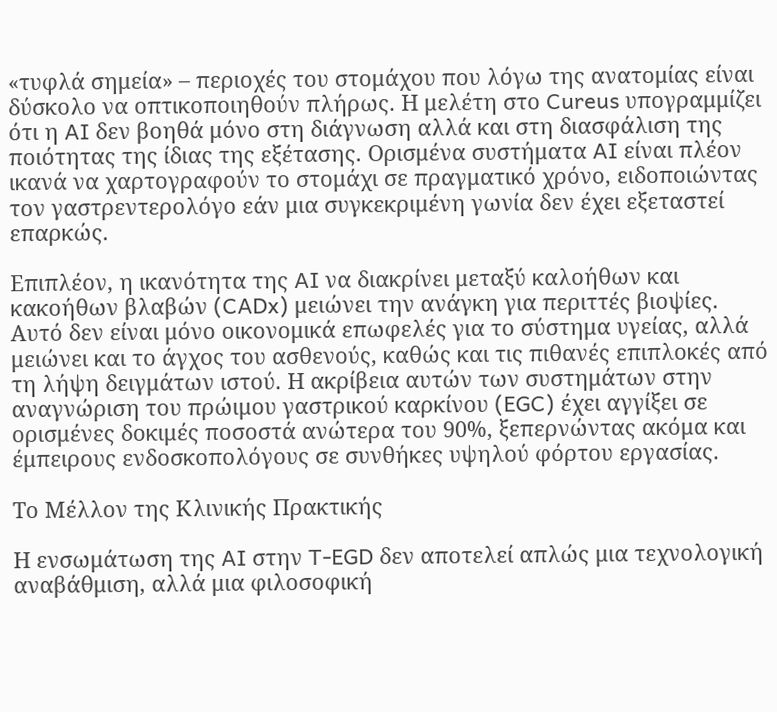«τυφλά σημεία» – περιοχές του στομάχου που λόγω της ανατομίας είναι δύσκολο να οπτικοποιηθούν πλήρως. Η μελέτη στο Cureus υπογραμμίζει ότι η AI δεν βοηθά μόνο στη διάγνωση αλλά και στη διασφάλιση της ποιότητας της ίδιας της εξέτασης. Ορισμένα συστήματα AI είναι πλέον ικανά να χαρτογραφούν το στομάχι σε πραγματικό χρόνο, ειδοποιώντας τον γαστρεντερολόγο εάν μια συγκεκριμένη γωνία δεν έχει εξεταστεί επαρκώς.

Επιπλέον, η ικανότητα της AI να διακρίνει μεταξύ καλοήθων και κακοήθων βλαβών (CADx) μειώνει την ανάγκη για περιττές βιοψίες. Αυτό δεν είναι μόνο οικονομικά επωφελές για το σύστημα υγείας, αλλά μειώνει και το άγχος του ασθενούς, καθώς και τις πιθανές επιπλοκές από τη λήψη δειγμάτων ιστού. Η ακρίβεια αυτών των συστημάτων στην αναγνώριση του πρώιμου γαστρικού καρκίνου (EGC) έχει αγγίξει σε ορισμένες δοκιμές ποσοστά ανώτερα του 90%, ξεπερνώντας ακόμα και έμπειρους ενδοσκοπολόγους σε συνθήκες υψηλού φόρτου εργασίας.

Το Μέλλον της Κλινικής Πρακτικής

Η ενσωμάτωση της AI στην T-EGD δεν αποτελεί απλώς μια τεχνολογική αναβάθμιση, αλλά μια φιλοσοφική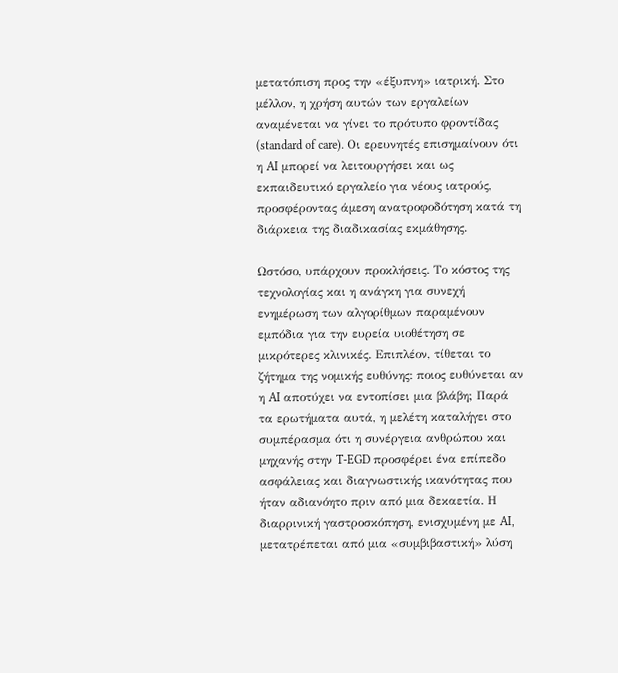μετατόπιση προς την «έξυπνη» ιατρική. Στο μέλλον, η χρήση αυτών των εργαλείων αναμένεται να γίνει το πρότυπο φροντίδας (standard of care). Οι ερευνητές επισημαίνουν ότι η AI μπορεί να λειτουργήσει και ως εκπαιδευτικό εργαλείο για νέους ιατρούς, προσφέροντας άμεση ανατροφοδότηση κατά τη διάρκεια της διαδικασίας εκμάθησης.

Ωστόσο, υπάρχουν προκλήσεις. Το κόστος της τεχνολογίας και η ανάγκη για συνεχή ενημέρωση των αλγορίθμων παραμένουν εμπόδια για την ευρεία υιοθέτηση σε μικρότερες κλινικές. Επιπλέον, τίθεται το ζήτημα της νομικής ευθύνης: ποιος ευθύνεται αν η AI αποτύχει να εντοπίσει μια βλάβη; Παρά τα ερωτήματα αυτά, η μελέτη καταλήγει στο συμπέρασμα ότι η συνέργεια ανθρώπου και μηχανής στην T-EGD προσφέρει ένα επίπεδο ασφάλειας και διαγνωστικής ικανότητας που ήταν αδιανόητο πριν από μια δεκαετία. Η διαρρινική γαστροσκόπηση, ενισχυμένη με AI, μετατρέπεται από μια «συμβιβαστική» λύση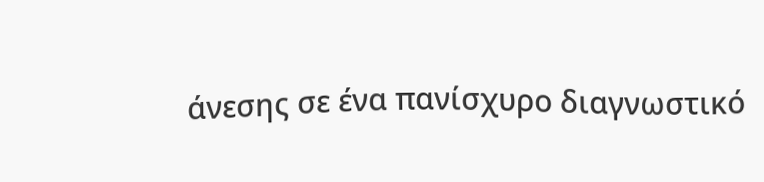άνεσης σε ένα πανίσχυρο διαγνωστικό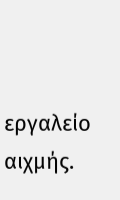εργαλείο αιχμής.